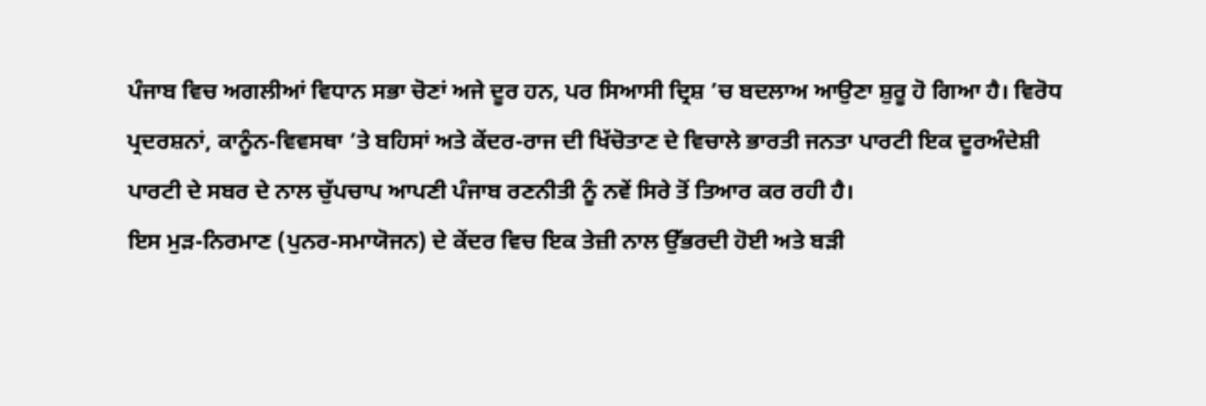ਪੰਜਾਬ ਵਿਚ ਅਗਲੀਆਂ ਵਿਧਾਨ ਸਭਾ ਚੋਣਾਂ ਅਜੇ ਦੂਰ ਹਨ, ਪਰ ਸਿਆਸੀ ਦ੍ਰਿਸ਼ ’ਚ ਬਦਲਾਅ ਆਉਣਾ ਸ਼ੁਰੂ ਹੋ ਗਿਆ ਹੈ। ਵਿਰੋਧ ਪ੍ਰਦਰਸ਼ਨਾਂ, ਕਾਨੂੰਨ-ਵਿਵਸਥਾ ’ਤੇ ਬਹਿਸਾਂ ਅਤੇ ਕੇਂਦਰ-ਰਾਜ ਦੀ ਖਿੱਚੋਤਾਣ ਦੇ ਵਿਚਾਲੇ ਭਾਰਤੀ ਜਨਤਾ ਪਾਰਟੀ ਇਕ ਦੂਰਅੰਦੇਸ਼ੀ ਪਾਰਟੀ ਦੇ ਸਬਰ ਦੇ ਨਾਲ ਚੁੱਪਚਾਪ ਆਪਣੀ ਪੰਜਾਬ ਰਣਨੀਤੀ ਨੂੰ ਨਵੇਂ ਸਿਰੇ ਤੋਂ ਤਿਆਰ ਕਰ ਰਹੀ ਹੈ।
ਇਸ ਮੁੜ-ਨਿਰਮਾਣ (ਪੁਨਰ-ਸਮਾਯੋਜਨ) ਦੇ ਕੇਂਦਰ ਵਿਚ ਇਕ ਤੇਜ਼ੀ ਨਾਲ ਉੱਭਰਦੀ ਹੋਈ ਅਤੇ ਬੜੀ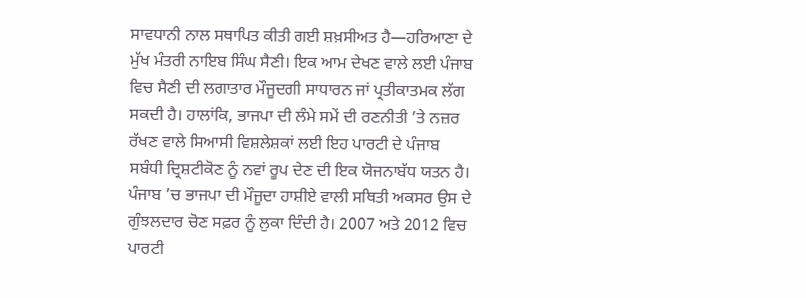ਸਾਵਧਾਨੀ ਨਾਲ ਸਥਾਪਿਤ ਕੀਤੀ ਗਈ ਸ਼ਖ਼ਸੀਅਤ ਹੈ—ਹਰਿਆਣਾ ਦੇ ਮੁੱਖ ਮੰਤਰੀ ਨਾਇਬ ਸਿੰਘ ਸੈਣੀ। ਇਕ ਆਮ ਦੇਖਣ ਵਾਲੇ ਲਈ ਪੰਜਾਬ ਵਿਚ ਸੈਣੀ ਦੀ ਲਗਾਤਾਰ ਮੌਜੂਦਗੀ ਸਾਧਾਰਨ ਜਾਂ ਪ੍ਰਤੀਕਾਤਮਕ ਲੱਗ ਸਕਦੀ ਹੈ। ਹਾਲਾਂਕਿ, ਭਾਜਪਾ ਦੀ ਲੰਮੇ ਸਮੇਂ ਦੀ ਰਣਨੀਤੀ ’ਤੇ ਨਜ਼ਰ ਰੱਖਣ ਵਾਲੇ ਸਿਆਸੀ ਵਿਸ਼ਲੇਸ਼ਕਾਂ ਲਈ ਇਹ ਪਾਰਟੀ ਦੇ ਪੰਜਾਬ ਸਬੰਧੀ ਦ੍ਰਿਸ਼ਟੀਕੋਣ ਨੂੰ ਨਵਾਂ ਰੂਪ ਦੇਣ ਦੀ ਇਕ ਯੋਜਨਾਬੱਧ ਯਤਨ ਹੈ।
ਪੰਜਾਬ ’ਚ ਭਾਜਪਾ ਦੀ ਮੌਜੂਦਾ ਹਾਸ਼ੀਏ ਵਾਲੀ ਸਥਿਤੀ ਅਕਸਰ ਉਸ ਦੇ ਗੁੰਝਲਦਾਰ ਚੋਣ ਸਫ਼ਰ ਨੂੰ ਲੁਕਾ ਦਿੰਦੀ ਹੈ। 2007 ਅਤੇ 2012 ਵਿਚ ਪਾਰਟੀ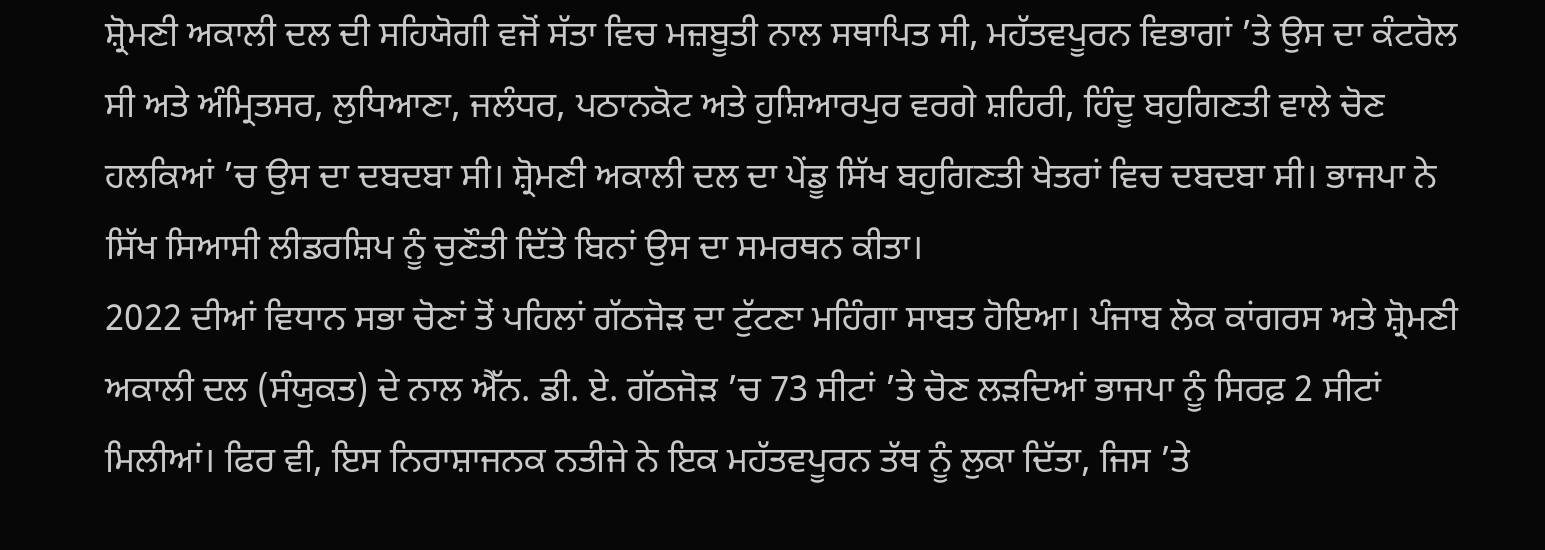ਸ਼੍ਰੋਮਣੀ ਅਕਾਲੀ ਦਲ ਦੀ ਸਹਿਯੋਗੀ ਵਜੋਂ ਸੱਤਾ ਵਿਚ ਮਜ਼ਬੂਤੀ ਨਾਲ ਸਥਾਪਿਤ ਸੀ, ਮਹੱਤਵਪੂਰਨ ਵਿਭਾਗਾਂ ’ਤੇ ਉਸ ਦਾ ਕੰਟਰੋਲ ਸੀ ਅਤੇ ਅੰਮ੍ਰਿਤਸਰ, ਲੁਧਿਆਣਾ, ਜਲੰਧਰ, ਪਠਾਨਕੋਟ ਅਤੇ ਹੁਸ਼ਿਆਰਪੁਰ ਵਰਗੇ ਸ਼ਹਿਰੀ, ਹਿੰਦੂ ਬਹੁਗਿਣਤੀ ਵਾਲੇ ਚੋਣ ਹਲਕਿਆਂ ’ਚ ਉਸ ਦਾ ਦਬਦਬਾ ਸੀ। ਸ਼੍ਰੋਮਣੀ ਅਕਾਲੀ ਦਲ ਦਾ ਪੇਂਡੂ ਸਿੱਖ ਬਹੁਗਿਣਤੀ ਖੇਤਰਾਂ ਵਿਚ ਦਬਦਬਾ ਸੀ। ਭਾਜਪਾ ਨੇ ਸਿੱਖ ਸਿਆਸੀ ਲੀਡਰਸ਼ਿਪ ਨੂੰ ਚੁਣੌਤੀ ਦਿੱਤੇ ਬਿਨਾਂ ਉਸ ਦਾ ਸਮਰਥਨ ਕੀਤਾ।
2022 ਦੀਆਂ ਵਿਧਾਨ ਸਭਾ ਚੋਣਾਂ ਤੋਂ ਪਹਿਲਾਂ ਗੱਠਜੋੜ ਦਾ ਟੁੱਟਣਾ ਮਹਿੰਗਾ ਸਾਬਤ ਹੋਇਆ। ਪੰਜਾਬ ਲੋਕ ਕਾਂਗਰਸ ਅਤੇ ਸ਼੍ਰੋਮਣੀ ਅਕਾਲੀ ਦਲ (ਸੰਯੁਕਤ) ਦੇ ਨਾਲ ਐੱਨ. ਡੀ. ਏ. ਗੱਠਜੋੜ ’ਚ 73 ਸੀਟਾਂ ’ਤੇ ਚੋਣ ਲੜਦਿਆਂ ਭਾਜਪਾ ਨੂੰ ਸਿਰਫ਼ 2 ਸੀਟਾਂ ਮਿਲੀਆਂ। ਫਿਰ ਵੀ, ਇਸ ਨਿਰਾਸ਼ਾਜਨਕ ਨਤੀਜੇ ਨੇ ਇਕ ਮਹੱਤਵਪੂਰਨ ਤੱਥ ਨੂੰ ਲੁਕਾ ਦਿੱਤਾ, ਜਿਸ ’ਤੇ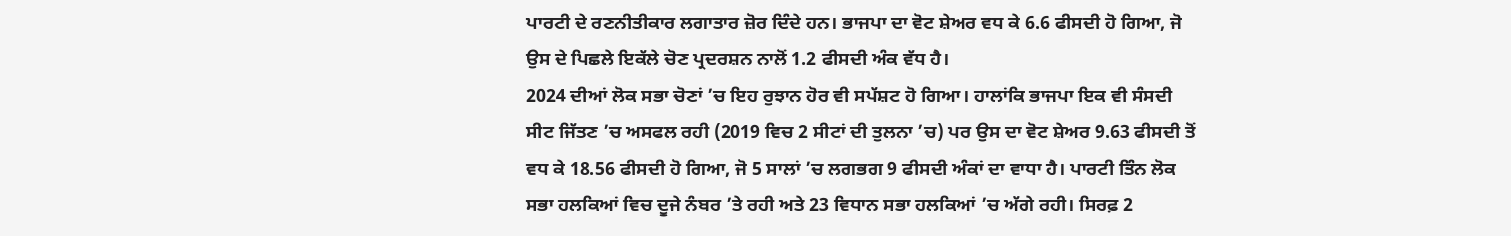ਪਾਰਟੀ ਦੇ ਰਣਨੀਤੀਕਾਰ ਲਗਾਤਾਰ ਜ਼ੋਰ ਦਿੰਦੇ ਹਨ। ਭਾਜਪਾ ਦਾ ਵੋਟ ਸ਼ੇਅਰ ਵਧ ਕੇ 6.6 ਫੀਸਦੀ ਹੋ ਗਿਆ, ਜੋ ਉਸ ਦੇ ਪਿਛਲੇ ਇਕੱਲੇ ਚੋਣ ਪ੍ਰਦਰਸ਼ਨ ਨਾਲੋਂ 1.2 ਫੀਸਦੀ ਅੰਕ ਵੱਧ ਹੈ।
2024 ਦੀਆਂ ਲੋਕ ਸਭਾ ਚੋਣਾਂ ’ਚ ਇਹ ਰੁਝਾਨ ਹੋਰ ਵੀ ਸਪੱਸ਼ਟ ਹੋ ਗਿਆ। ਹਾਲਾਂਕਿ ਭਾਜਪਾ ਇਕ ਵੀ ਸੰਸਦੀ ਸੀਟ ਜਿੱਤਣ ’ਚ ਅਸਫਲ ਰਹੀ (2019 ਵਿਚ 2 ਸੀਟਾਂ ਦੀ ਤੁਲਨਾ ’ਚ) ਪਰ ਉਸ ਦਾ ਵੋਟ ਸ਼ੇਅਰ 9.63 ਫੀਸਦੀ ਤੋਂ ਵਧ ਕੇ 18.56 ਫੀਸਦੀ ਹੋ ਗਿਆ, ਜੋ 5 ਸਾਲਾਂ ’ਚ ਲਗਭਗ 9 ਫੀਸਦੀ ਅੰਕਾਂ ਦਾ ਵਾਧਾ ਹੈ। ਪਾਰਟੀ ਤਿੰਨ ਲੋਕ ਸਭਾ ਹਲਕਿਆਂ ਵਿਚ ਦੂਜੇ ਨੰਬਰ ’ਤੇ ਰਹੀ ਅਤੇ 23 ਵਿਧਾਨ ਸਭਾ ਹਲਕਿਆਂ ’ਚ ਅੱਗੇ ਰਹੀ। ਸਿਰਫ਼ 2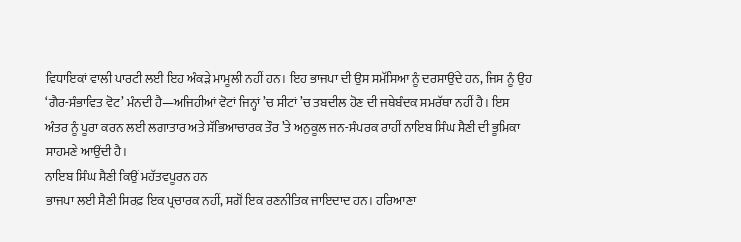ਵਿਧਾਇਕਾਂ ਵਾਲੀ ਪਾਰਟੀ ਲਈ ਇਹ ਅੰਕੜੇ ਮਾਮੂਲੀ ਨਹੀਂ ਹਨ। ਇਹ ਭਾਜਪਾ ਦੀ ਉਸ ਸਮੱਸਿਆ ਨੂੰ ਦਰਸਾਉਂਦੇ ਹਨ, ਜਿਸ ਨੂੰ ਉਹ ‘ਗੈਰ-ਸੰਭਾਵਿਤ ਵੋਟ’ ਮੰਨਦੀ ਹੈ—ਅਜਿਹੀਆਂ ਵੋਟਾਂ ਜਿਨ੍ਹਾਂ ’ਚ ਸੀਟਾਂ ’ਚ ਤਬਦੀਲ ਹੋਣ ਦੀ ਜਥੇਬੰਦਕ ਸਮਰੱਥਾ ਨਹੀਂ ਹੈ। ਇਸ ਅੰਤਰ ਨੂੰ ਪੂਰਾ ਕਰਨ ਲਈ ਲਗਾਤਾਰ ਅਤੇ ਸੱਭਿਆਚਾਰਕ ਤੌਰ ’ਤੇ ਅਨੁਕੂਲ ਜਨ-ਸੰਪਰਕ ਰਾਹੀਂ ਨਾਇਬ ਸਿੰਘ ਸੈਣੀ ਦੀ ਭੂਮਿਕਾ ਸਾਹਮਣੇ ਆਉਂਦੀ ਹੈ।
ਨਾਇਬ ਸਿੰਘ ਸੈਣੀ ਕਿਉਂ ਮਹੱਤਵਪੂਰਨ ਹਨ
ਭਾਜਪਾ ਲਈ ਸੈਣੀ ਸਿਰਫ਼ ਇਕ ਪ੍ਰਚਾਰਕ ਨਹੀਂ, ਸਗੋਂ ਇਕ ਰਣਨੀਤਿਕ ਜਾਇਦਾਦ ਹਨ। ਹਰਿਆਣਾ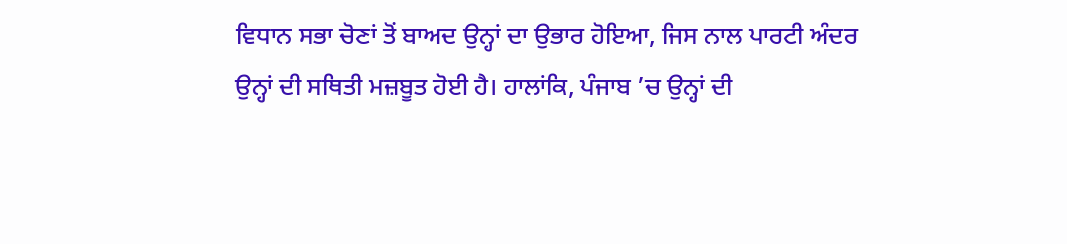ਵਿਧਾਨ ਸਭਾ ਚੋਣਾਂ ਤੋਂ ਬਾਅਦ ਉਨ੍ਹਾਂ ਦਾ ਉਭਾਰ ਹੋਇਆ, ਜਿਸ ਨਾਲ ਪਾਰਟੀ ਅੰਦਰ ਉਨ੍ਹਾਂ ਦੀ ਸਥਿਤੀ ਮਜ਼ਬੂਤ ਹੋਈ ਹੈ। ਹਾਲਾਂਕਿ, ਪੰਜਾਬ ’ਚ ਉਨ੍ਹਾਂ ਦੀ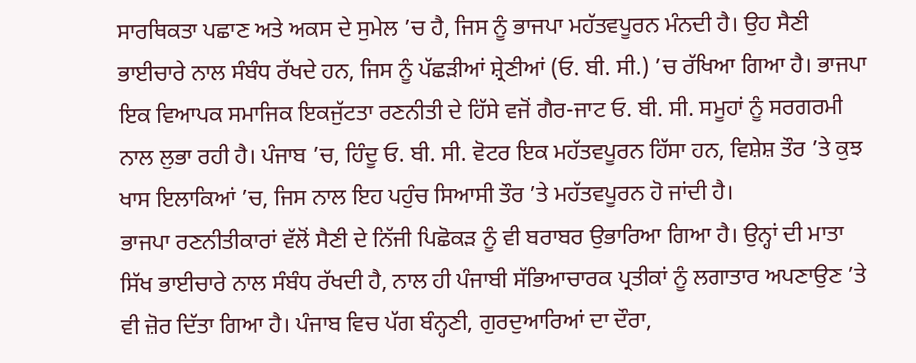ਸਾਰਥਿਕਤਾ ਪਛਾਣ ਅਤੇ ਅਕਸ ਦੇ ਸੁਮੇਲ ’ਚ ਹੈ, ਜਿਸ ਨੂੰ ਭਾਜਪਾ ਮਹੱਤਵਪੂਰਨ ਮੰਨਦੀ ਹੈ। ਉਹ ਸੈਣੀ ਭਾਈਚਾਰੇ ਨਾਲ ਸੰਬੰਧ ਰੱਖਦੇ ਹਨ, ਜਿਸ ਨੂੰ ਪੱਛੜੀਆਂ ਸ਼੍ਰੇਣੀਆਂ (ਓ. ਬੀ. ਸੀ.) ’ਚ ਰੱਖਿਆ ਗਿਆ ਹੈ। ਭਾਜਪਾ ਇਕ ਵਿਆਪਕ ਸਮਾਜਿਕ ਇਕਜੁੱਟਤਾ ਰਣਨੀਤੀ ਦੇ ਹਿੱਸੇ ਵਜੋਂ ਗੈਰ-ਜਾਟ ਓ. ਬੀ. ਸੀ. ਸਮੂਹਾਂ ਨੂੰ ਸਰਗਰਮੀ ਨਾਲ ਲੁਭਾ ਰਹੀ ਹੈ। ਪੰਜਾਬ ’ਚ, ਹਿੰਦੂ ਓ. ਬੀ. ਸੀ. ਵੋਟਰ ਇਕ ਮਹੱਤਵਪੂਰਨ ਹਿੱਸਾ ਹਨ, ਵਿਸ਼ੇਸ਼ ਤੌਰ ’ਤੇ ਕੁਝ ਖਾਸ ਇਲਾਕਿਆਂ ’ਚ, ਜਿਸ ਨਾਲ ਇਹ ਪਹੁੰਚ ਸਿਆਸੀ ਤੌਰ ’ਤੇ ਮਹੱਤਵਪੂਰਨ ਹੋ ਜਾਂਦੀ ਹੈ।
ਭਾਜਪਾ ਰਣਨੀਤੀਕਾਰਾਂ ਵੱਲੋਂ ਸੈਣੀ ਦੇ ਨਿੱਜੀ ਪਿਛੋਕੜ ਨੂੰ ਵੀ ਬਰਾਬਰ ਉਭਾਰਿਆ ਗਿਆ ਹੈ। ਉਨ੍ਹਾਂ ਦੀ ਮਾਤਾ ਸਿੱਖ ਭਾਈਚਾਰੇ ਨਾਲ ਸੰਬੰਧ ਰੱਖਦੀ ਹੈ, ਨਾਲ ਹੀ ਪੰਜਾਬੀ ਸੱਭਿਆਚਾਰਕ ਪ੍ਰਤੀਕਾਂ ਨੂੰ ਲਗਾਤਾਰ ਅਪਣਾਉਣ ’ਤੇ ਵੀ ਜ਼ੋਰ ਦਿੱਤਾ ਗਿਆ ਹੈ। ਪੰਜਾਬ ਵਿਚ ਪੱਗ ਬੰਨ੍ਹਣੀ, ਗੁਰਦੁਆਰਿਆਂ ਦਾ ਦੌਰਾ,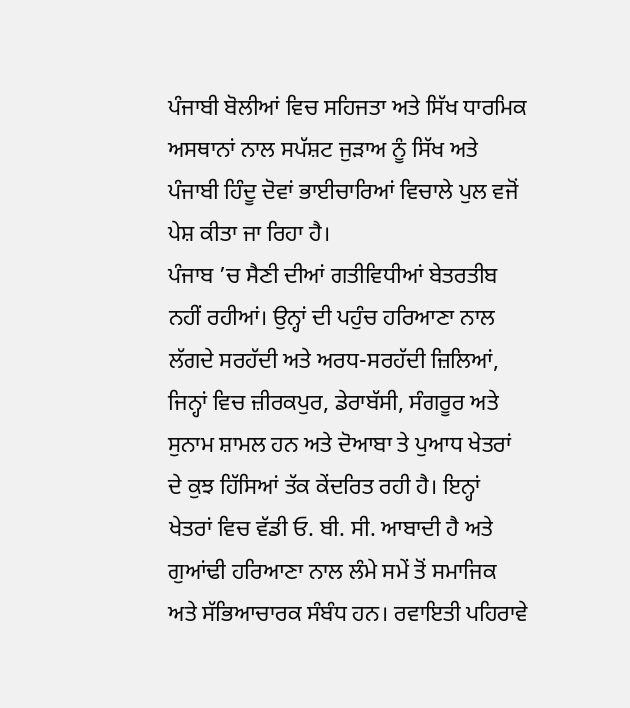ਪੰਜਾਬੀ ਬੋਲੀਆਂ ਵਿਚ ਸਹਿਜਤਾ ਅਤੇ ਸਿੱਖ ਧਾਰਮਿਕ ਅਸਥਾਨਾਂ ਨਾਲ ਸਪੱਸ਼ਟ ਜੁੜਾਅ ਨੂੰ ਸਿੱਖ ਅਤੇ ਪੰਜਾਬੀ ਹਿੰਦੂ ਦੋਵਾਂ ਭਾਈਚਾਰਿਆਂ ਵਿਚਾਲੇ ਪੁਲ ਵਜੋਂ ਪੇਸ਼ ਕੀਤਾ ਜਾ ਰਿਹਾ ਹੈ।
ਪੰਜਾਬ ’ਚ ਸੈਣੀ ਦੀਆਂ ਗਤੀਵਿਧੀਆਂ ਬੇਤਰਤੀਬ ਨਹੀਂ ਰਹੀਆਂ। ਉਨ੍ਹਾਂ ਦੀ ਪਹੁੰਚ ਹਰਿਆਣਾ ਨਾਲ ਲੱਗਦੇ ਸਰਹੱਦੀ ਅਤੇ ਅਰਧ-ਸਰਹੱਦੀ ਜ਼ਿਲਿਆਂ, ਜਿਨ੍ਹਾਂ ਵਿਚ ਜ਼ੀਰਕਪੁਰ, ਡੇਰਾਬੱਸੀ, ਸੰਗਰੂਰ ਅਤੇ ਸੁਨਾਮ ਸ਼ਾਮਲ ਹਨ ਅਤੇ ਦੋਆਬਾ ਤੇ ਪੁਆਧ ਖੇਤਰਾਂ ਦੇ ਕੁਝ ਹਿੱਸਿਆਂ ਤੱਕ ਕੇਂਦਰਿਤ ਰਹੀ ਹੈ। ਇਨ੍ਹਾਂ ਖੇਤਰਾਂ ਵਿਚ ਵੱਡੀ ਓ. ਬੀ. ਸੀ. ਆਬਾਦੀ ਹੈ ਅਤੇ ਗੁਆਂਢੀ ਹਰਿਆਣਾ ਨਾਲ ਲੰਮੇ ਸਮੇਂ ਤੋਂ ਸਮਾਜਿਕ ਅਤੇ ਸੱਭਿਆਚਾਰਕ ਸੰਬੰਧ ਹਨ। ਰਵਾਇਤੀ ਪਹਿਰਾਵੇ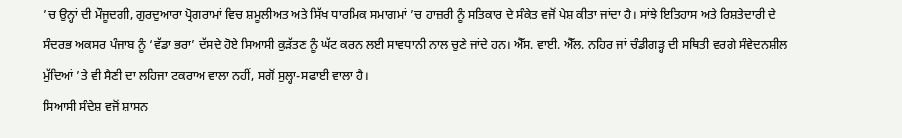’ਚ ਉਨ੍ਹਾਂ ਦੀ ਮੌਜੂਦਗੀ, ਗੁਰਦੁਆਰਾ ਪ੍ਰੋਗਰਾਮਾਂ ਵਿਚ ਸ਼ਮੂਲੀਅਤ ਅਤੇ ਸਿੱਖ ਧਾਰਮਿਕ ਸਮਾਗਮਾਂ ’ਚ ਹਾਜ਼ਰੀ ਨੂੰ ਸਤਿਕਾਰ ਦੇ ਸੰਕੇਤ ਵਜੋਂ ਪੇਸ਼ ਕੀਤਾ ਜਾਂਦਾ ਹੈ। ਸਾਂਝੇ ਇਤਿਹਾਸ ਅਤੇ ਰਿਸ਼ਤੇਦਾਰੀ ਦੇ ਸੰਦਰਭ ਅਕਸਰ ਪੰਜਾਬ ਨੂੰ ‘ਵੱਡਾ ਭਰਾ’ ਦੱਸਦੇ ਹੋਏ ਸਿਆਸੀ ਕੁੜੱਤਣ ਨੂੰ ਘੱਟ ਕਰਨ ਲਈ ਸਾਵਧਾਨੀ ਨਾਲ ਚੁਣੇ ਜਾਂਦੇ ਹਨ। ਐੱਸ. ਵਾਈ. ਐੱਲ. ਨਹਿਰ ਜਾਂ ਚੰਡੀਗੜ੍ਹ ਦੀ ਸਥਿਤੀ ਵਰਗੇ ਸੰਵੇਦਨਸ਼ੀਲ ਮੁੱਦਿਆਂ ’ਤੇ ਵੀ ਸੈਣੀ ਦਾ ਲਹਿਜਾ ਟਕਰਾਅ ਵਾਲਾ ਨਹੀਂ, ਸਗੋਂ ਸੁਲ੍ਹਾ-ਸਫਾਈ ਵਾਲਾ ਹੈ।
ਸਿਆਸੀ ਸੰਦੇਸ਼ ਵਜੋਂ ਸ਼ਾਸਨ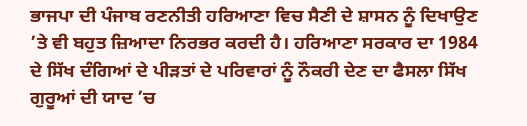ਭਾਜਪਾ ਦੀ ਪੰਜਾਬ ਰਣਨੀਤੀ ਹਰਿਆਣਾ ਵਿਚ ਸੈਣੀ ਦੇ ਸ਼ਾਸਨ ਨੂੰ ਦਿਖਾਉਣ ’ਤੇ ਵੀ ਬਹੁਤ ਜ਼ਿਆਦਾ ਨਿਰਭਰ ਕਰਦੀ ਹੈ। ਹਰਿਆਣਾ ਸਰਕਾਰ ਦਾ 1984 ਦੇ ਸਿੱਖ ਦੰਗਿਆਂ ਦੇ ਪੀੜਤਾਂ ਦੇ ਪਰਿਵਾਰਾਂ ਨੂੰ ਨੌਕਰੀ ਦੇਣ ਦਾ ਫੈਸਲਾ ਸਿੱਖ ਗੁਰੂਆਂ ਦੀ ਯਾਦ ’ਚ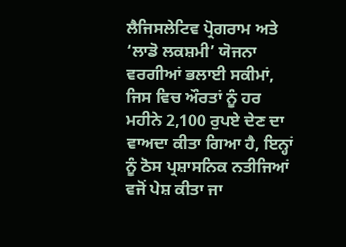ਲੈਜਿਸਲੇਟਿਵ ਪ੍ਰੋਗਰਾਮ ਅਤੇ ‘ਲਾਡੋ ਲਕਸ਼ਮੀ’ ਯੋਜਨਾ ਵਰਗੀਆਂ ਭਲਾਈ ਸਕੀਮਾਂ, ਜਿਸ ਵਿਚ ਔਰਤਾਂ ਨੂੰ ਹਰ ਮਹੀਨੇ 2,100 ਰੁਪਏ ਦੇਣ ਦਾ ਵਾਅਦਾ ਕੀਤਾ ਗਿਆ ਹੈ, ਇਨ੍ਹਾਂ ਨੂੰ ਠੋਸ ਪ੍ਰਸ਼ਾਸਨਿਕ ਨਤੀਜਿਆਂ ਵਜੋਂ ਪੇਸ਼ ਕੀਤਾ ਜਾ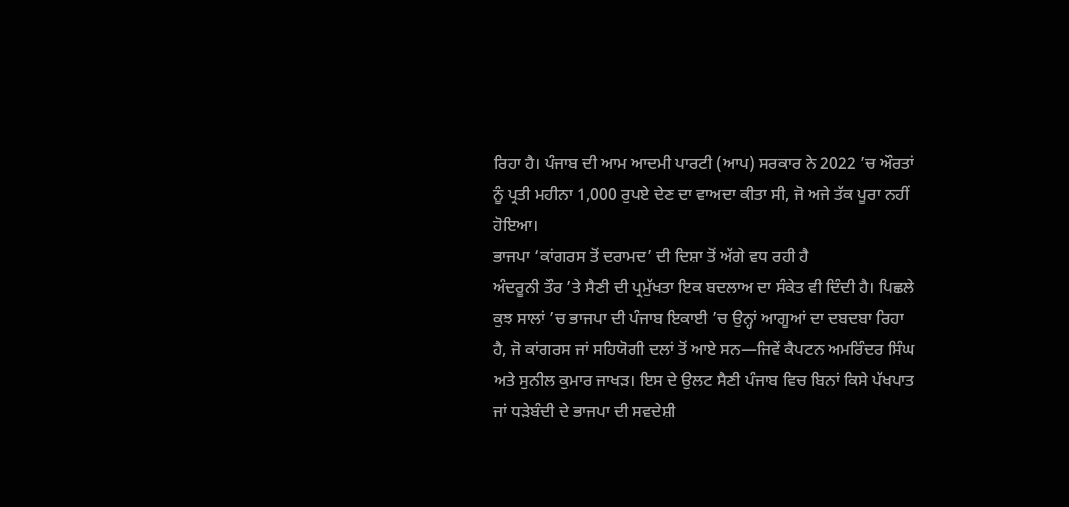ਰਿਹਾ ਹੈ। ਪੰਜਾਬ ਦੀ ਆਮ ਆਦਮੀ ਪਾਰਟੀ (ਆਪ) ਸਰਕਾਰ ਨੇ 2022 ’ਚ ਔਰਤਾਂ ਨੂੰ ਪ੍ਰਤੀ ਮਹੀਨਾ 1,000 ਰੁਪਏ ਦੇਣ ਦਾ ਵਾਅਦਾ ਕੀਤਾ ਸੀ, ਜੋ ਅਜੇ ਤੱਕ ਪੂਰਾ ਨਹੀਂ ਹੋਇਆ।
ਭਾਜਪਾ ‘ਕਾਂਗਰਸ ਤੋਂ ਦਰਾਮਦ’ ਦੀ ਦਿਸ਼ਾ ਤੋਂ ਅੱਗੇ ਵਧ ਰਹੀ ਹੈ
ਅੰਦਰੂਨੀ ਤੌਰ ’ਤੇ ਸੈਣੀ ਦੀ ਪ੍ਰਮੁੱਖਤਾ ਇਕ ਬਦਲਾਅ ਦਾ ਸੰਕੇਤ ਵੀ ਦਿੰਦੀ ਹੈ। ਪਿਛਲੇ ਕੁਝ ਸਾਲਾਂ ’ਚ ਭਾਜਪਾ ਦੀ ਪੰਜਾਬ ਇਕਾਈ ’ਚ ਉਨ੍ਹਾਂ ਆਗੂਆਂ ਦਾ ਦਬਦਬਾ ਰਿਹਾ ਹੈ, ਜੋ ਕਾਂਗਰਸ ਜਾਂ ਸਹਿਯੋਗੀ ਦਲਾਂ ਤੋਂ ਆਏ ਸਨ—ਜਿਵੇਂ ਕੈਪਟਨ ਅਮਰਿੰਦਰ ਸਿੰਘ ਅਤੇ ਸੁਨੀਲ ਕੁਮਾਰ ਜਾਖੜ। ਇਸ ਦੇ ਉਲਟ ਸੈਣੀ ਪੰਜਾਬ ਵਿਚ ਬਿਨਾਂ ਕਿਸੇ ਪੱਖਪਾਤ ਜਾਂ ਧੜੇਬੰਦੀ ਦੇ ਭਾਜਪਾ ਦੀ ਸਵਦੇਸ਼ੀ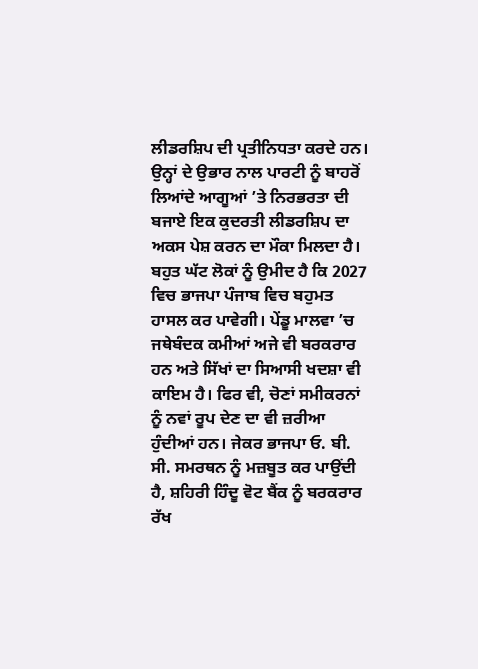ਲੀਡਰਸ਼ਿਪ ਦੀ ਪ੍ਰਤੀਨਿਧਤਾ ਕਰਦੇ ਹਨ। ਉਨ੍ਹਾਂ ਦੇ ਉਭਾਰ ਨਾਲ ਪਾਰਟੀ ਨੂੰ ਬਾਹਰੋਂ ਲਿਆਂਦੇ ਆਗੂਆਂ ’ਤੇ ਨਿਰਭਰਤਾ ਦੀ ਬਜਾਏ ਇਕ ਕੁਦਰਤੀ ਲੀਡਰਸ਼ਿਪ ਦਾ ਅਕਸ ਪੇਸ਼ ਕਰਨ ਦਾ ਮੌਕਾ ਮਿਲਦਾ ਹੈ।
ਬਹੁਤ ਘੱਟ ਲੋਕਾਂ ਨੂੰ ਉਮੀਦ ਹੈ ਕਿ 2027 ਵਿਚ ਭਾਜਪਾ ਪੰਜਾਬ ਵਿਚ ਬਹੁਮਤ ਹਾਸਲ ਕਰ ਪਾਵੇਗੀ। ਪੇਂਡੂ ਮਾਲਵਾ ’ਚ ਜਥੇਬੰਦਕ ਕਮੀਆਂ ਅਜੇ ਵੀ ਬਰਕਰਾਰ ਹਨ ਅਤੇ ਸਿੱਖਾਂ ਦਾ ਸਿਆਸੀ ਖਦਸ਼ਾ ਵੀ ਕਾਇਮ ਹੈ। ਫਿਰ ਵੀ, ਚੋਣਾਂ ਸਮੀਕਰਨਾਂ ਨੂੰ ਨਵਾਂ ਰੂਪ ਦੇਣ ਦਾ ਵੀ ਜ਼ਰੀਆ ਹੁੰਦੀਆਂ ਹਨ। ਜੇਕਰ ਭਾਜਪਾ ਓ. ਬੀ. ਸੀ. ਸਮਰਥਨ ਨੂੰ ਮਜ਼ਬੂਤ ਕਰ ਪਾਉਂਦੀ ਹੈ, ਸ਼ਹਿਰੀ ਹਿੰਦੂ ਵੋਟ ਬੈਂਕ ਨੂੰ ਬਰਕਰਾਰ ਰੱਖ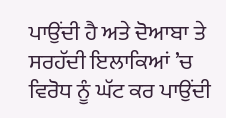ਪਾਉਂਦੀ ਹੈ ਅਤੇ ਦੋਆਬਾ ਤੇ ਸਰਹੱਦੀ ਇਲਾਕਿਆਂ ’ਚ ਵਿਰੋਧ ਨੂੰ ਘੱਟ ਕਰ ਪਾਉਂਦੀ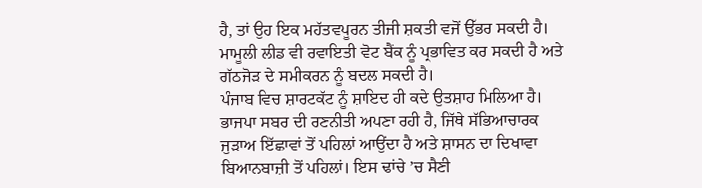ਹੈ, ਤਾਂ ਉਹ ਇਕ ਮਹੱਤਵਪੂਰਨ ਤੀਜੀ ਸ਼ਕਤੀ ਵਜੋਂ ਉੱਭਰ ਸਕਦੀ ਹੈ। ਮਾਮੂਲੀ ਲੀਡ ਵੀ ਰਵਾਇਤੀ ਵੋਟ ਬੈਂਕ ਨੂੰ ਪ੍ਰਭਾਵਿਤ ਕਰ ਸਕਦੀ ਹੈ ਅਤੇ ਗੱਠਜੋੜ ਦੇ ਸਮੀਕਰਨ ਨੂੰ ਬਦਲ ਸਕਦੀ ਹੈ।
ਪੰਜਾਬ ਵਿਚ ਸ਼ਾਰਟਕੱਟ ਨੂੰ ਸ਼ਾਇਦ ਹੀ ਕਦੇ ਉਤਸ਼ਾਹ ਮਿਲਿਆ ਹੈ। ਭਾਜਪਾ ਸਬਰ ਦੀ ਰਣਨੀਤੀ ਅਪਣਾ ਰਹੀ ਹੈ, ਜਿੱਥੇ ਸੱਭਿਆਚਾਰਕ ਜੁੜਾਅ ਇੱਛਾਵਾਂ ਤੋਂ ਪਹਿਲਾਂ ਆਉਂਦਾ ਹੈ ਅਤੇ ਸ਼ਾਸਨ ਦਾ ਦਿਖਾਵਾ ਬਿਆਨਬਾਜ਼ੀ ਤੋਂ ਪਹਿਲਾਂ। ਇਸ ਢਾਂਚੇ ’ਚ ਸੈਣੀ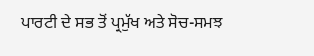ਪਾਰਟੀ ਦੇ ਸਭ ਤੋਂ ਪ੍ਰਮੁੱਖ ਅਤੇ ਸੋਚ-ਸਮਝ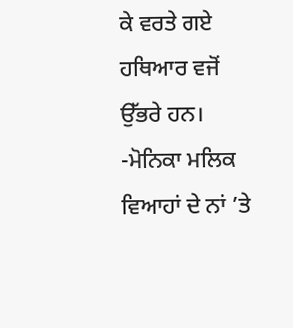ਕੇ ਵਰਤੇ ਗਏ ਹਥਿਆਰ ਵਜੋਂ ਉੱਭਰੇ ਹਨ।
-ਮੋਨਿਕਾ ਮਲਿਕ
ਵਿਆਹਾਂ ਦੇ ਨਾਂ ’ਤੇ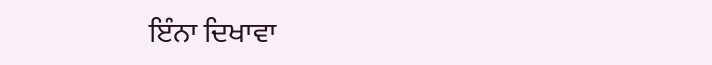ਇੰਨਾ ਦਿਖਾਵਾ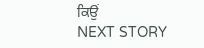ਕਿਉਂ
NEXT STORY